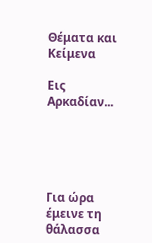Θέματα και Κείμενα

Eις Αρκαδίαν...





Για ώρα έμεινε τη θάλασσα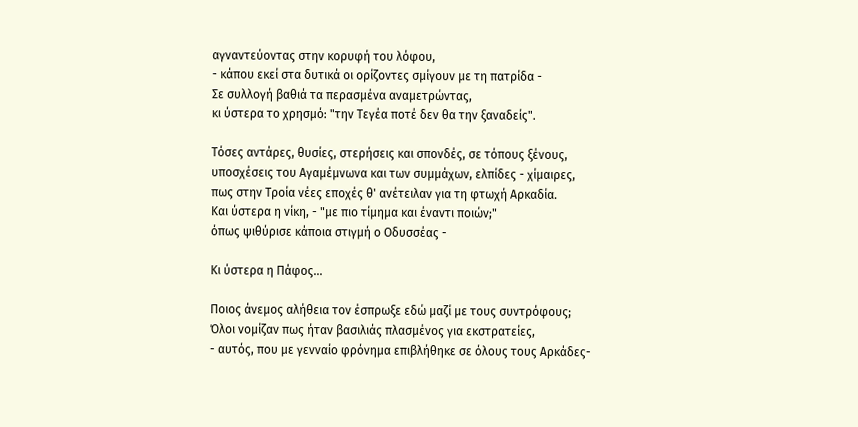αγναντεύοντας στην κορυφή του λόφου,
- κάπου εκεί στα δυτικά οι ορίζοντες σμίγουν με τη πατρίδα -
Σε συλλογή βαθιά τα περασμένα αναμετρώντας,
κι ύστερα το χρησμό: "την Τεγέα ποτέ δεν θα την ξαναδείς".

Τόσες αντάρες, θυσίες, στερήσεις και σπονδές, σε τόπους ξένους,
υποσχέσεις του Αγαμέμνωνα και των συμμάχων, ελπίδες - χίμαιρες,
πως στην Τροία νέες εποχές θ' ανέτειλαν για τη φτωχή Αρκαδία.
Και ύστερα η νίκη, - "με πιο τίμημα και έναντι ποιών;"
όπως ψιθύρισε κάποια στιγμή ο Οδυσσέας -

Κι ύστερα η Πάφος...

Ποιος άνεμος αλήθεια τον έσπρωξε εδώ μαζί με τους συντρόφους;
Όλοι νομίζαν πως ήταν βασιλιάς πλασμένος για εκστρατείες,
- αυτός, που με γενναίο φρόνημα επιβλήθηκε σε όλους τους Αρκάδες-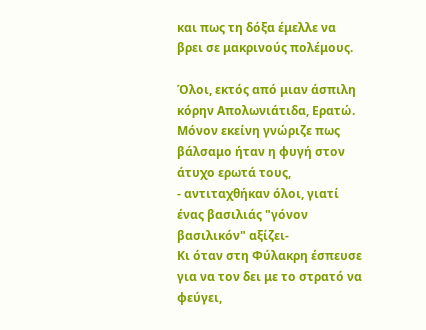και πως τη δόξα έμελλε να βρει σε μακρινούς πολέμους.

Όλοι, εκτός από μιαν άσπιλη κόρην Απολωνιάτιδα, Ερατώ.
Μόνον εκείνη γνώριζε πως βάλσαμο ήταν η φυγή στον άτυχο ερωτά τους,
- αντιταχθήκαν όλοι, γιατί ένας βασιλιάς "γόνον βασιλικόν" αξίζει-
Κι όταν στη Φύλακρη έσπευσε για να τον δει με το στρατό να φεύγει,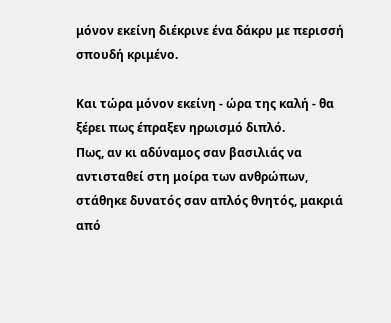μόνον εκείνη διέκρινε ένα δάκρυ με περισσή σπουδή κριμένο.

Και τώρα μόνον εκείνη - ώρα της καλή - θα ξέρει πως έπραξεν ηρωισμό διπλό.
Πως, αν κι αδύναμος σαν βασιλιάς να αντισταθεί στη μοίρα των ανθρώπων,
στάθηκε δυνατός σαν απλός θνητός, μακριά από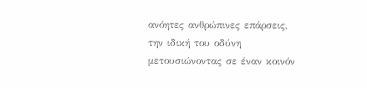ανόητες ανθρώπινες επάρσεις,
την ιδική του οδύνη μετουσιώνοντας σε έναν κοινόν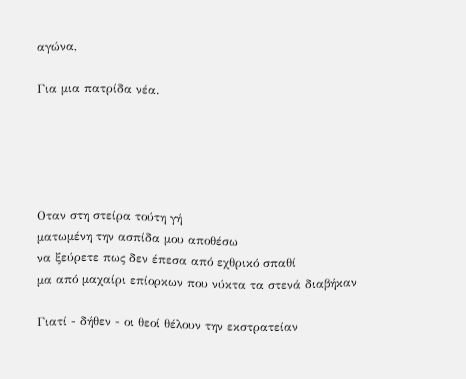αγώνα,

Για μια πατρίδα νέα.





Οταν στη στείρα τούτη γή
ματωμένη την ασπίδα μου αποθέσω
να ξεύρετε πως δεν έπεσα από εχθρικό σπαθί
μα από μαχαίρι επίορκων που νύκτα τα στενά διαβήκαν

Γιατί - δήθεν - οι θεοί θέλουν την εκστρατείαν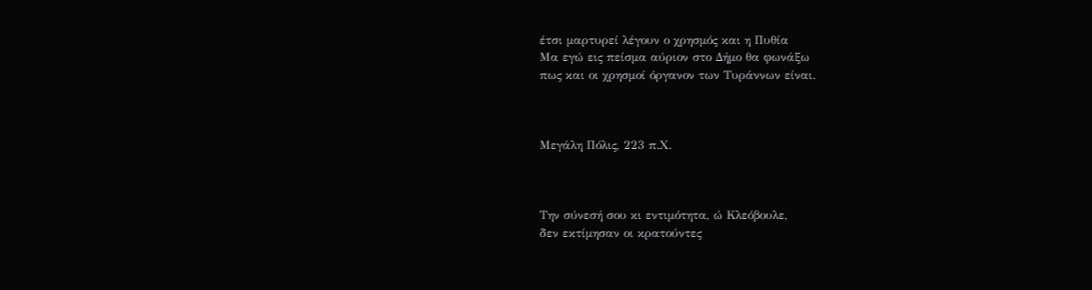έτσι μαρτυρεί λέγουν ο χρησμός και η Πυθία
Μα εγώ εις πείσμα αύριον στο Δήμο θα φωνάξω
πως και οι χρησμοί όργανον των Τυράννων είναι.



Μεγάλη Πόλις, 223 π.Χ.



Την σύνεσή σου κι εντιμότητα, ώ Κλεόβουλε,
δεν εκτίμησαν οι κρατούντες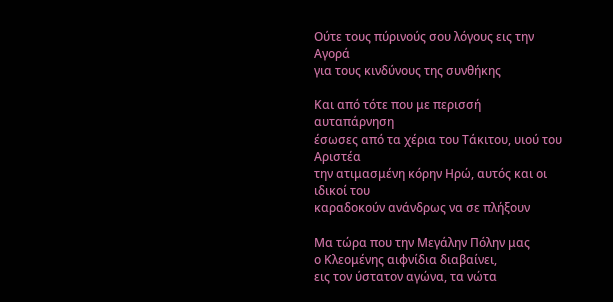Ούτε τους πύρινούς σου λόγους εις την Αγορά
για τους κινδύνους της συνθήκης

Και από τότε που με περισσή αυταπάρνηση
έσωσες από τα χέρια του Τάκιτου, υιού του Αριστέα
την ατιμασμένη κόρην Ηρώ, αυτός και οι ιδικοί του
καραδοκούν ανάνδρως να σε πλήξουν

Μα τώρα που την Μεγάλην Πόλην μας
ο Κλεομένης αιφνίδια διαβαίνει,
εις τον ύστατον αγώνα, τα νώτα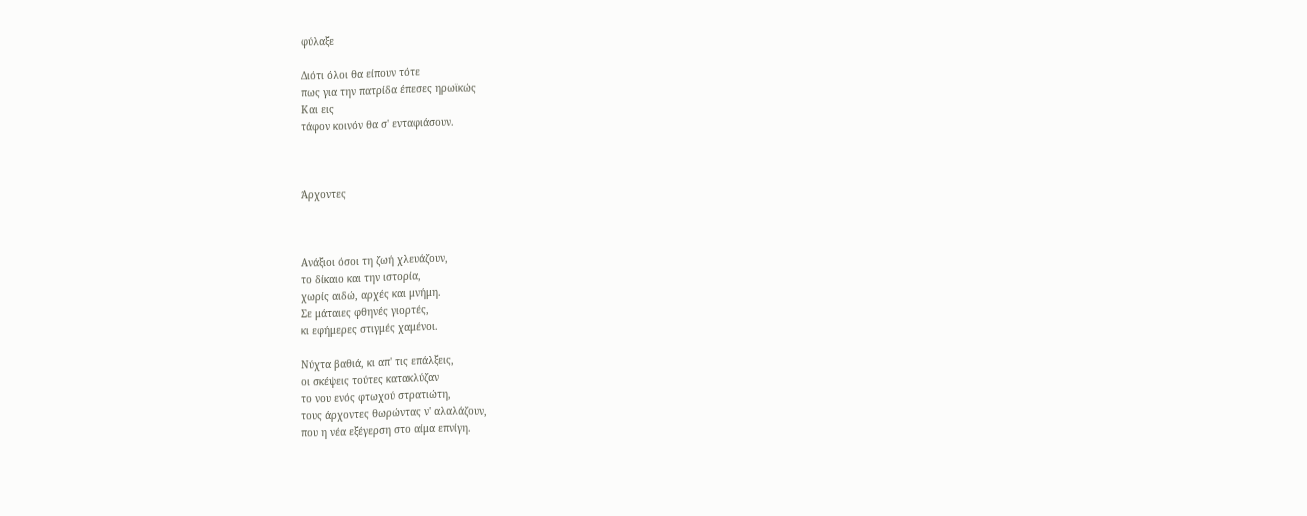φύλαξε

Διότι όλοι θα είπουν τότε
πως για την πατρίδα έπεσες ηρωϊκώς
Και εις
τάφον κοινόν θα σ' ενταφιάσουν.



Άρχοντες



Ανάξιοι όσοι τη ζωή χλευάζουν,
το δίκαιο και την ιστορία,
χωρίς αιδώ, αρχές και μνήμη.
Σε μάταιες φθηνές γιορτές,
κι εφήμερες στιγμές χαμένοι.

Νύχτα βαθιά, κι απ' τις επάλξεις,
οι σκέψεις τούτες κατακλύζαν
το νου ενός φτωχού στρατιώτη,
τους άρχοντες θωρώντας ν' αλαλάζουν,
που η νέα εξέγερση στο αίμα επνίγη.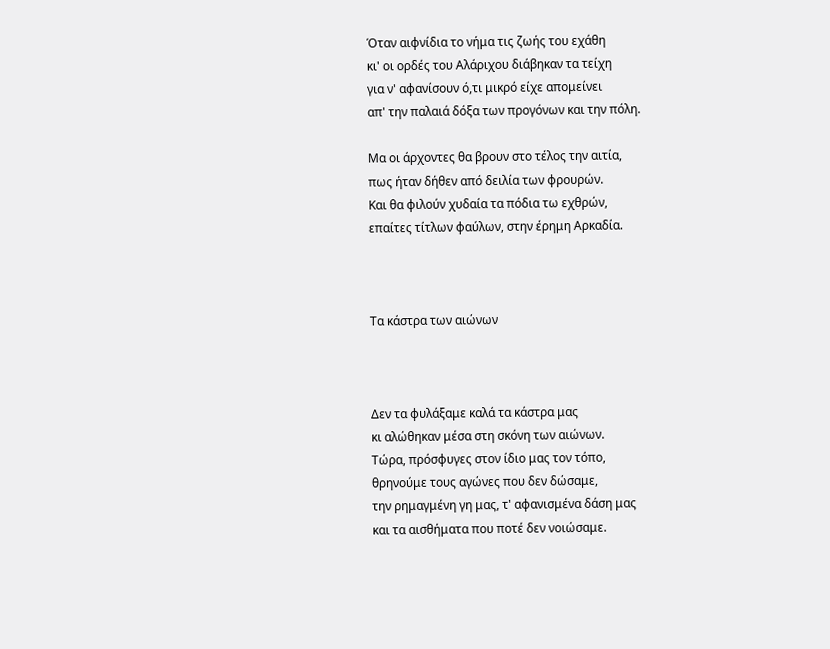Όταν αιφνίδια το νήμα τις ζωής του εχάθη
κι' οι ορδές του Αλάριχου διάβηκαν τα τείχη
για ν' αφανίσουν ό,τι μικρό είχε απομείνει
απ' την παλαιά δόξα των προγόνων και την πόλη.

Μα οι άρχοντες θα βρουν στο τέλος την αιτία,
πως ήταν δήθεν από δειλία των φρουρών.
Και θα φιλούν χυδαία τα πόδια τω εχθρών,
επαίτες τίτλων φαύλων, στην έρημη Αρκαδία.



Τα κάστρα των αιώνων



Δεν τα φυλάξαμε καλά τα κάστρα μας
κι αλώθηκαν μέσα στη σκόνη των αιώνων.
Τώρα, πρόσφυγες στον ίδιο μας τον τόπο,
θρηνούμε τους αγώνες που δεν δώσαμε,
την ρημαγμένη γη μας, τ' αφανισμένα δάση μας
και τα αισθήματα που ποτέ δεν νοιώσαμε.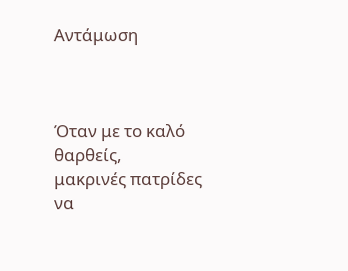Αντάμωση



Όταν με το καλό θαρθείς,
μακρινές πατρίδες να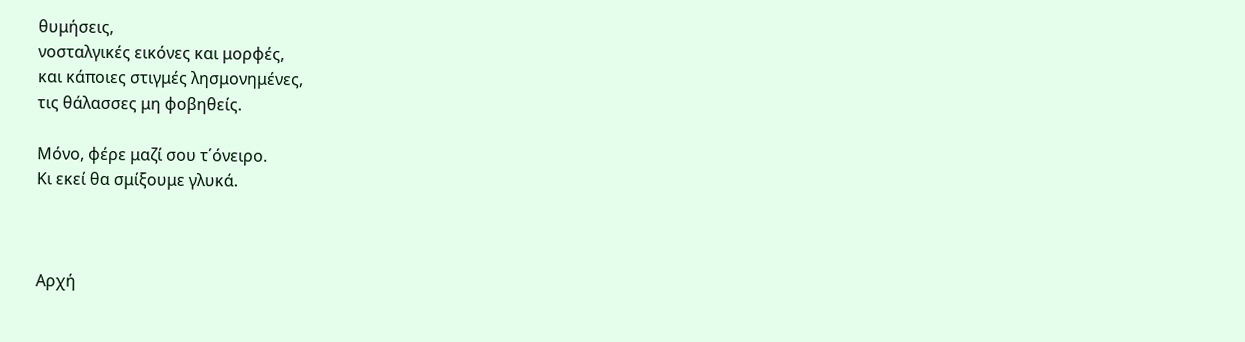θυμήσεις,
νοσταλγικές εικόνες και μορφές,
και κάποιες στιγμές λησμονημένες,
τις θάλασσες μη φοβηθείς.

Μόνο, φέρε μαζί σου τ΄όνειρο.
Κι εκεί θα σμίξουμε γλυκά.



Αρχή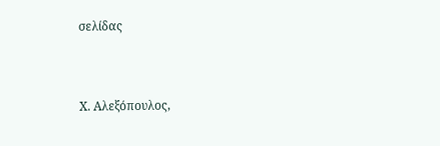σελίδας


Χ. Αλεξόπουλος,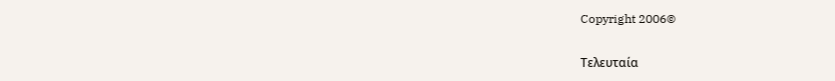Copyright 2006©

Τελευταία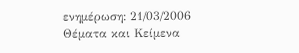ενημέρωση: 21/03/2006
Θέματα και Κείμενα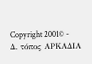Copyright 2001© - Δ. τόπος ΑΡΚΑΔΙΑ